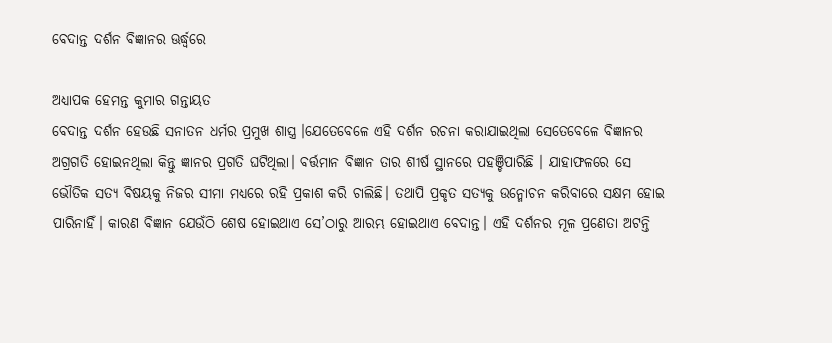ବେଦାନ୍ତ ଦର୍ଶନ ବିଜ୍ଞାନର ଊର୍ଦ୍ଧ୍ବରେ

ଅଧ୍ୟାପକ ହେମନ୍ତ କୁମାର ଗନ୍ତାୟତ
ବେଦାନ୍ତ ଦର୍ଶନ ହେଉଛି ସନାତନ ଧର୍ମର ପ୍ରମୁଖ ଶାସ୍ତ୍ର ।ଯେତେବେଳେ ଏହି ଦର୍ଶନ ରଚନା କରାଯାଇଥିଲା ସେତେବେଳେ ବିଜ୍ଞାନର ଅଗ୍ରଗତି ହୋଇନଥିଲା କିନ୍ତୁ ଜ୍ଞାନର ପ୍ରଗତି ଘଟିଥିଲା। ବର୍ତ୍ତମାନ ବିଜ୍ଞାନ ତାର ଶୀର୍ଷ ସ୍ଥାନରେ ପହଞ୍ଚିପାରିଛି । ଯାହାଫଳରେ ସେ ଭୌତିକ ସତ୍ୟ ବିଷୟକୁ ନିଜର ସୀମା ମଧ୍ୟରେ ରହି ପ୍ରକାଶ କରି ଚାଲିଛି। ତଥାପି ପ୍ରକୃତ ସତ୍ୟକୁ ଉନ୍ମୋଚନ କରିବାରେ ସକ୍ଷମ ହୋଇ ପାରିନାହିଁ। କାରଣ ବିଜ୍ଞାନ ଯେଉଁଠି ଶେଷ ହୋଇଥାଏ ସେ’ଠାରୁ ଆରମ୍ଭ ହୋଇଥାଏ ବେଦାନ୍ତ। ଏହି ଦର୍ଶନର ମୂଳ ପ୍ରଣେତା ଅଟନ୍ତି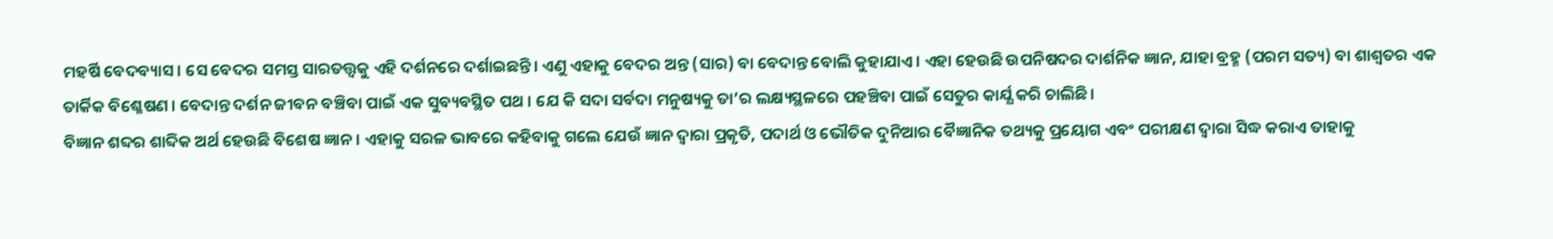ମହର୍ଷି ବେଦବ୍ୟାସ। ସେ ବେଦର ସମସ୍ତ ସାରତତ୍ତ୍ୱକୁ ଏହି ଦର୍ଶନରେ ଦର୍ଶାଇଛନ୍ତି। ଏଣୁ ଏହାକୁ ବେଦର ଅନ୍ତ (ସାର) ବା ବେଦାନ୍ତ ବୋଲି କୁହାଯାଏ। ଏହା ହେଉଛି ଉପନିଷଦର ଦାର୍ଶନିକ ଜ୍ଞାନ, ଯାହା ବ୍ରହ୍ମ (ପରମ ସତ୍ୟ) ବା ଶାଶ୍ୱତର ଏକ ତାର୍କିକ ବିଶ୍ଳେଷଣ । ବେଦାନ୍ତ ଦର୍ଶନ ଜୀବନ ବଞ୍ଚିବା ପାଇଁ ଏକ ସୁବ୍ୟବସ୍ଥିତ ପଥ । ଯେ କି ସଦା ସର୍ବଦା ମନୁଷ୍ୟକୁ ତା’ର ଲକ୍ଷ୍ୟସ୍ଥଳରେ ପହଞ୍ଚିବା ପାଇଁ ସେତୁର କାର୍ଯ୍ଯ କରି ଚାଲିଛି।
ବିଜ୍ଞାନ ଶବ୍ଦର ଶାବ୍ଦିକ ଅର୍ଥ ହେଉଛି ବିଶେଷ ଜ୍ଞାନ । ଏହାକୁ ସରଳ ଭାବରେ କହିବାକୁ ଗଲେ ଯେଉଁ ଜ୍ଞାନ ଦ୍ଵାରା ପ୍ରକୃତି, ପଦାର୍ଥ ଓ ଭୌତିକ ଦୁନିଆର ବୈଜ୍ଞାନିକ ତଥ୍ୟକୁ ପ୍ରୟୋଗ ଏବଂ ପରୀକ୍ଷଣ ଦ୍ଵାରା ସିଦ୍ଧ କରାଏ ତାହାକୁ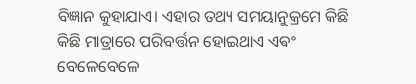ବିଜ୍ଞାନ କୁହାଯାଏ। ଏହାର ତଥ୍ୟ ସମୟାନୁକ୍ରମେ କିଛି କିଛି ମାତ୍ରାରେ ପରିବର୍ତ୍ତନ ହୋଇଥାଏ ଏଵଂ ବେଳେବେଳେ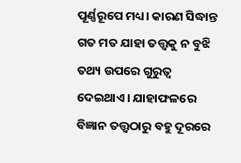ପୂର୍ଣ୍ଣରୂପେ ମଧ୍ୟ। କାରଣ ସିଦ୍ଧାନ୍ତ ଗତ ମତ ଯାହା ତତ୍ତ୍ଵକୁ ନ ବୁଝି ତଥ୍ୟ ଉପରେ ଗୁରୁତ୍ଵ ଦେଇଥାଏ। ଯାହାଫଳରେ ବିଜ୍ଞାନ ତତ୍ତ୍ୱଠାରୁ ବହୁ ଦୂରରେ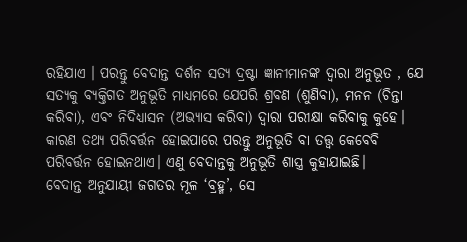ରହିଯାଏ । ପରନ୍ତୁ ବେଦାନ୍ତ ଦର୍ଶନ ସତ୍ୟ ଦ୍ରଷ୍ଟା ଜ୍ଞାନୀମାନଙ୍କ ଦ୍ୱାରା ଅନୁଭୂତ , ଯେ ସତ୍ୟକୁ ବ୍ୟକ୍ତିଗତ ଅନୁଭୂତି ମାଧ୍ୟମରେ ଯେପରି ଶ୍ରବଣ (ଶୁଣିବା), ମନନ (ଚିନ୍ତା କରିବା), ଏବଂ ନିଦିଧ୍ୟାସନ (ଅଭ୍ୟାସ କରିବା) ଦ୍ଵାରା ପରୀକ୍ଷା କରିବାକୁ କୁହେ। କାରଣ ତଥ୍ୟ ପରିବର୍ତ୍ତନ ହୋଇପାରେ ପରନ୍ତୁ ଅନୁଭୂତି ବା ତତ୍ତ୍ଵ କେବେବି ପରିବର୍ତ୍ତନ ହୋଇନଥାଏ। ଏଣୁ ବେଦାନ୍ତକୁ ଅନୁଭୂତି ଶାସ୍ତ୍ର କୁହାଯାଇଛି।
ବେଦାନ୍ତ ଅନୁଯାୟୀ ଜଗତର ମୂଳ ‘ବ୍ରହ୍ମ’, ସେ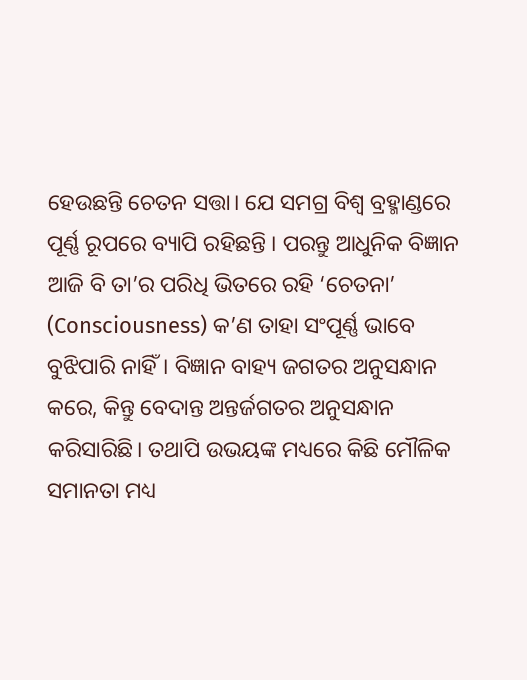ହେଉଛନ୍ତି ଚେତନ ସତ୍ତା। ଯେ ସମଗ୍ର ବିଶ୍ଵ ବ୍ରହ୍ମାଣ୍ଡରେ ପୂର୍ଣ୍ଣ ରୂପରେ ବ୍ୟାପି ରହିଛନ୍ତି । ପରନ୍ତୁ ଆଧୁନିକ ବିଜ୍ଞାନ ଆଜି ବି ତା’ର ପରିଧି ଭିତରେ ରହି ‘ଚେତନା’ (Consciousness) କ’ଣ ତାହା ସଂପୂର୍ଣ୍ଣ ଭାବେ ବୁଝିପାରି ନାହିଁ। ବିଜ୍ଞାନ ବାହ୍ୟ ଜଗତର ଅନୁସନ୍ଧାନ କରେ, କିନ୍ତୁ ବେଦାନ୍ତ ଅନ୍ତର୍ଜଗତର ଅନୁସନ୍ଧାନ କରିସାରିଛି। ତଥାପି ଉଭୟଙ୍କ ମଧ୍ୟରେ କିଛି ମୌଳିକ ସମାନତା ମଧ୍ୟ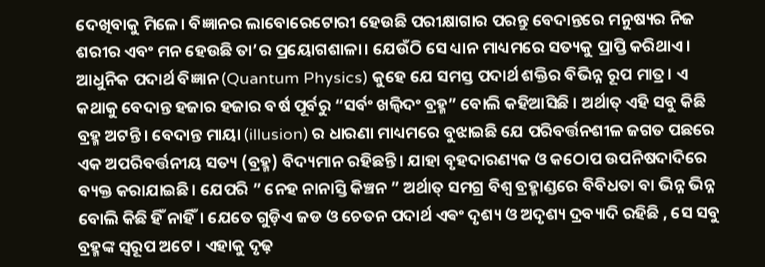ଦେଖିବାକୁ ମିଳେ। ବିଜ୍ଞାନର ଲାବୋରେଟୋରୀ ହେଉଛି ପରୀକ୍ଷାଗାର ପରନ୍ତୁ ବେଦାନ୍ତରେ ମନୁଷ୍ୟର ନିଜ ଶରୀର ଏବଂ ମନ ହେଉଛି ତା’ର ପ୍ରୟୋଗଶାଳା। ଯେଉଁଠି ସେ ଧ୍ୟାନ ମାଧ୍ୟମରେ ସତ୍ୟକୁ ପ୍ରାପ୍ତି କରିଥାଏ। ଆଧୁନିକ ପଦାର୍ଥ ବିଜ୍ଞାନ (Quantum Physics) କୁହେ ଯେ ସମସ୍ତ ପଦାର୍ଥ ଶକ୍ତିର ବିଭିନ୍ନ ରୂପ ମାତ୍ର। ଏ କଥାକୁ ବେଦାନ୍ତ ହଜାର ହଜାର ବର୍ଷ ପୂର୍ବରୁ “ସର୍ବଂ ଖଲ୍ୱିଦଂ ବ୍ରହ୍ମ” ବୋଲି କହିଆସିଛି । ଅର୍ଥାତ୍ ଏହି ସବୁ କିଛି ବ୍ରହ୍ମ ଅଟନ୍ତି। ବେଦାନ୍ତ ମାୟା (illusion) ର ଧାରଣା ମାଧ୍ୟମରେ ବୁଝାଇଛି ଯେ ପରିବର୍ତ୍ତନଶୀଳ ଜଗତ ପଛରେ ଏକ ଅପରିବର୍ତ୍ତନୀୟ ସତ୍ୟ (ବ୍ରହ୍ମ) ବିଦ୍ୟମାନ ରହିଛନ୍ତି। ଯାହା ବୃହଦାରଣ୍ୟକ ଓ କଠୋପ ଉପନିଷଦାଦିରେ ବ୍ୟକ୍ତ କରାଯାଇଛି। ଯେପରି ” ନେହ ନାନାସ୍ତି କିଞ୍ଚନ ” ଅର୍ଥାତ୍ ସମଗ୍ର ବିଶ୍ଵ ବ୍ରହ୍ମାଣ୍ଡରେ ବିବିଧତା ବା ଭିନ୍ନ ଭିନ୍ନ ବୋଲି କିଛି ହିଁ ନାହିଁ। ଯେତେ ଗୁଡ଼ିଏ ଜଡ ଓ ଚେତନ ପଦାର୍ଥ ଏଵଂ ଦୃଶ୍ୟ ଓ ଅଦୃଶ୍ୟ ଦ୍ରବ୍ୟାଦି ରହିଛି , ସେ ସବୁ ବ୍ରହ୍ମଙ୍କ ସ୍ବରୂପ ଅଟେ । ଏହାକୁ ଦୃଢ଼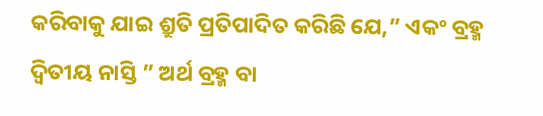କରିବାକୁ ଯାଇ ଶ୍ରୁତି ପ୍ରତିପାଦିତ କରିଛି ଯେ,” ଏକଂ ବ୍ରହ୍ମ ଦ୍ୱିତୀୟ ନାସ୍ତି ” ଅର୍ଥ ବ୍ରହ୍ମ ବା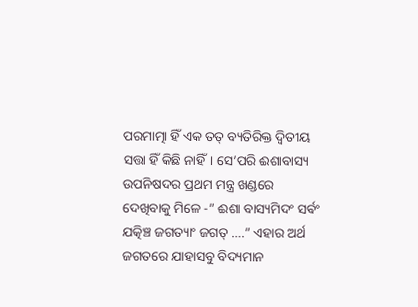ପରମାତ୍ମା ହିଁ ଏକ ତତ୍ ବ୍ୟତିରିକ୍ତ ଦ୍ୱିତୀୟ ସତ୍ତା ହିଁ କିଛି ନାହିଁ। ସେ’ପରି ଈଶାବାସ୍ୟ ଉପନିଷଦର ପ୍ରଥମ ମନ୍ତ୍ର ଖଣ୍ଡରେ ଦେଖିବାକୁ ମିଳେ -” ଈଶା ବାସ୍ୟମିଦଂ ସର୍ଵଂ ଯତ୍କିଞ୍ଚ ଜଗତ୍ୟାଂ ଜଗତ୍ ….” ଏହାର ଅର୍ଥ ଜଗତରେ ଯାହାସବୁ ବିଦ୍ୟମାନ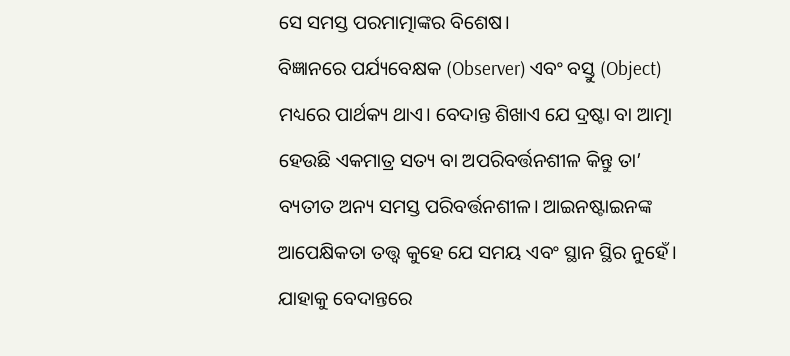ସେ ସମସ୍ତ ପରମାତ୍ମାଙ୍କର ବିଶେଷ।
ବିଜ୍ଞାନରେ ପର୍ଯ୍ୟବେକ୍ଷକ (Observer) ଏବଂ ବସ୍ତୁ (Object) ମଧ୍ୟରେ ପାର୍ଥକ୍ୟ ଥାଏ। ବେଦାନ୍ତ ଶିଖାଏ ଯେ ଦ୍ରଷ୍ଟା ବା ଆତ୍ମା ହେଉଛି ଏକମାତ୍ର ସତ୍ୟ ବା ଅପରିବର୍ତ୍ତନଶୀଳ କିନ୍ତୁ ତା’ ବ୍ୟତୀତ ଅନ୍ୟ ସମସ୍ତ ପରିବର୍ତ୍ତନଶୀଳ। ଆଇନଷ୍ଟାଇନଙ୍କ ଆପେକ୍ଷିକତା ତତ୍ତ୍ୱ କୁହେ ଯେ ସମୟ ଏବଂ ସ୍ଥାନ ସ୍ଥିର ନୁହେଁ। ଯାହାକୁ ବେଦାନ୍ତରେ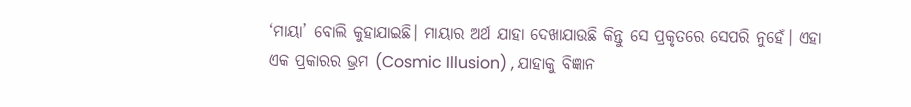‘ମାୟା’ ବୋଲି କୁହାଯାଇଛି। ମାୟାର ଅର୍ଥ ଯାହା ଦେଖାଯାଉଛି କିନ୍ତୁ ସେ ପ୍ରକୃତରେ ସେପରି ନୁହେଁ। ଏହା ଏକ ପ୍ରକାରର ଭ୍ରମ (Cosmic Illusion) , ଯାହାକୁ ବିଜ୍ଞାନ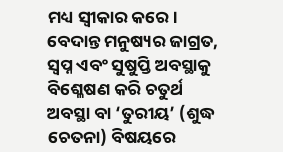ମଧ୍ୟ ସ୍ୱୀକାର କରେ। ବେଦାନ୍ତ ମନୁଷ୍ୟର ଜାଗ୍ରତ, ସ୍ୱପ୍ନ ଏବଂ ସୁଷୁପ୍ତି ଅବସ୍ଥାକୁ ବିଶ୍ଳେଷଣ କରି ଚତୁର୍ଥ ଅବସ୍ଥା ବା ‘ତୁରୀୟ’ (ଶୁଦ୍ଧ ଚେତନା) ବିଷୟରେ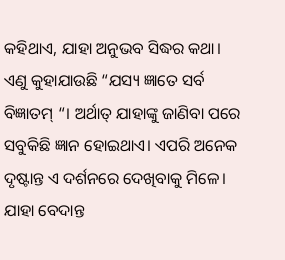କହିଥାଏ, ଯାହା ଅନୁଭବ ସିଦ୍ଧର କଥା। ଏଣୁ କୁହାଯାଉଛି “ଯସ୍ୟ ଜ୍ଞାତେ ସର୍ବ ବିଜ୍ଞାତମ୍ “। ଅର୍ଥାତ୍ ଯାହାଙ୍କୁ ଜାଣିବା ପରେ ସବୁକିଛି ଜ୍ଞାନ ହୋଇଥାଏ। ଏପରି ଅନେକ ଦୃଷ୍ଟାନ୍ତ ଏ ଦର୍ଶନରେ ଦେଖିବାକୁ ମିଳେ। ଯାହା ବେଦାନ୍ତ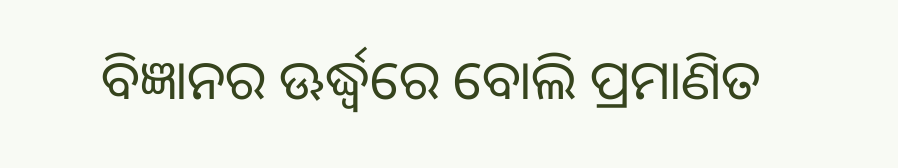ବିଜ୍ଞାନର ଊର୍ଦ୍ଧ୍ବରେ ବୋଲି ପ୍ରମାଣିତ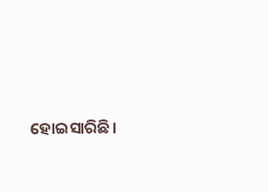ହୋଇସାରିଛି।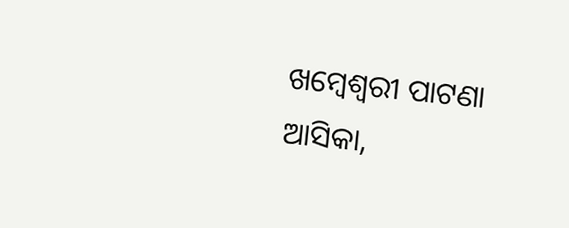ଖମ୍ବେଶ୍ଵରୀ ପାଟଣା
ଆସିକା,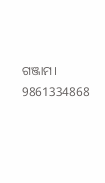ଗଞ୍ଜାମ।
9861334868